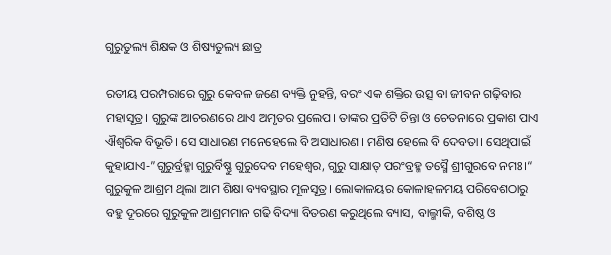ଗୁରୁତୁଲ୍ୟ ଶିକ୍ଷକ ଓ ଶିଷ୍ୟତୁଲ୍ୟ ଛାତ୍ର

ରତୀୟ ପରମ୍ପରାରେ ଗୁରୁ କେବଳ ଜଣେ ବ୍ୟକ୍ତି ନୁହନ୍ତି, ବରଂ ଏକ ଶକ୍ତିର ଉତ୍ସ ବା ଜୀବନ ଗଢ଼ିବାର ମହାସୂତ୍ର। ଗୁରୁଙ୍କ ଆଚରଣରେ ଥାଏ ଅମୃତର ପ୍ରଲେପ। ତାଙ୍କର ପ୍ରତିଟି ଚିନ୍ତା ଓ ଚେତନାରେ ପ୍ରକାଶ ପାଏ ଐଶ୍ବରିକ ବିଭୂତି। ସେ ସାଧାରଣ ମନେହେଲେ ବି ଅସାଧାରଣ। ମଣିଷ ହେଲେ ବି ଦେବତା। ସେଥିପାଇଁ କୁହାଯାଏ-”ଗୁରୁର୍ବ୍ରହ୍ମା ଗୁରୁର୍ବିଷ୍ଣୁ ଗୁରୁଦେବ ମହେଶ୍ବର, ଗୁରୁ ସାକ୍ଷାତ୍‌ ପରଂବ୍ରହ୍ମ ତସ୍ମୈ ଶ୍ରୀଗୁରବେ ନମଃ।“
ଗୁରୁକୁଳ ଆଶ୍ରମ ଥିଲା ଆମ ଶିକ୍ଷା ବ୍ୟବସ୍ଥାର ମୂଳସୂତ୍ର। ଲୋକାଳୟର କୋଳାହଳମୟ ପରିବେଶଠାରୁ ବହୁ ଦୂରରେ ଗୁରୁକୁଳ ଆଶ୍ରମମାନ ଗଢି ବିଦ୍ୟା ବିତରଣ କରୁଥିଲେ ବ୍ୟାସ, ବାଲ୍ମୀକି, ବଶିଷ୍ଠ ଓ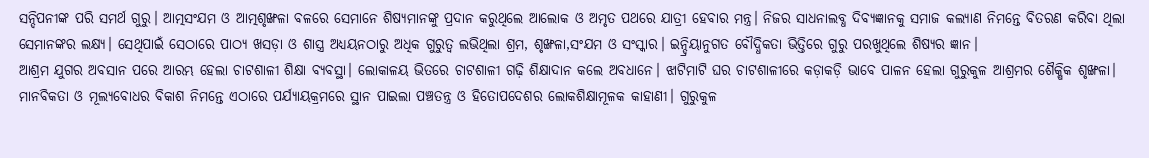ସନ୍ଦିପନୀଙ୍କ ପରି ସମର୍ଥ ଗୁରୁ। ଆତ୍ମସଂଯମ ଓ ଆତ୍ମଶୃଙ୍ଖଳା ବଳରେ ସେମାନେ ଶିଷ୍ୟମାନଙ୍କୁ ପ୍ରଦାନ କରୁଥିଲେ ଆଲୋକ ଓ ଅମୃତ ପଥରେ ଯାତ୍ରୀ ହେବାର ମନ୍ତ୍ର। ନିଜର ସାଧନାଲବ୍ଧ ଦିବ୍ୟଜ୍ଞାନକୁ ସମାଜ କଲ୍ୟାଣ ନିମନ୍ତେ ବିତରଣ କରିବା ଥିଲା ସେମାନଙ୍କର ଲକ୍ଷ୍ୟ। ସେଥିପାଇଁ ସେଠାରେ ପାଠ୍ୟ ଖସଡ଼ା ଓ ଶାସ୍ତ୍ର ଅଧ୍ୟୟନଠାରୁ ଅଧିକ ଗୁରୁତ୍ୱ ଲଭିଥିଲା ଶ୍ରମ, ଶୃଙ୍ଖଳା,ସଂଯମ ଓ ସଂସ୍କାର। ଇନ୍ଦ୍ରିୟାନୁଗତ ବୌଦ୍ଧିକତା ଭିତ୍ତିରେ ଗୁରୁ ପରଖୁଥିଲେ ଶିଷ୍ୟର ଜ୍ଞାନ।
ଆଶ୍ରମ ଯୁଗର ଅବସାନ ପରେ ଆରମ୍ଭ ହେଲା ଚାଟଶାଳୀ ଶିକ୍ଷା ବ୍ୟବସ୍ଥା। ଲୋକାଳୟ ଭିତରେ ଚାଟଶାଳୀ ଗଢ଼ି ଶିକ୍ଷାଦାନ କଲେ ଅବଧାନେ। ଝାଟିମାଟି ଘର ଚାଟଶାଳୀରେ କଡ଼ାକଡ଼ି ଭାବେ ପାଳନ ହେଲା ଗୁରୁକୁଳ ଆଶ୍ରମର ଶୈକ୍ଷିକ ଶୃଙ୍ଖଳା। ମାନବିକତା ଓ ମୂଲ୍ୟବୋଧର ବିକାଶ ନିମନ୍ତେ ଏଠାରେ ପର୍ଯ୍ୟାୟକ୍ରମରେ ସ୍ଥାନ ପାଇଲା ପଞ୍ଚତନ୍ତ୍ର ଓ ହିତୋପଦେଶର ଲୋକଶିକ୍ଷାମୂଳକ କାହାଣୀ। ଗୁରୁକୁଳ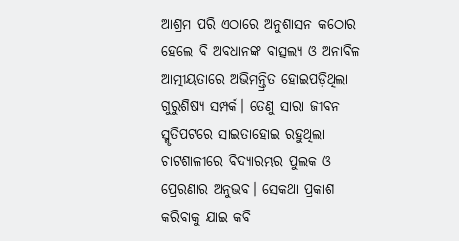ଆଶ୍ରମ ପରି ଏଠାରେ ଅନୁଶାସନ କଠୋର ହେଲେ ବି ଅବଧାନଙ୍କ ବାତ୍ସଲ୍ୟ ଓ ଅନାବିଳ ଆତ୍ମୀୟତାରେ ଅଭିମନ୍ତ୍ରିତ ହୋଇପଡ଼ିଥିଲା ଗୁରୁଶିଷ୍ୟ ସମ୍ପର୍କ। ତେଣୁ ସାରା ଜୀବନ ସ୍ମୃତିପଟରେ ସାଇତାହୋଇ ରହୁଥିଲା ଚାଟଶାଳୀରେ ବିଦ୍ୟାରମ୍ଭର ପୁଲକ ଓ ପ୍ରେରଣାର ଅନୁଭବ। ସେକଥା ପ୍ରକାଶ କରିବାକୁ ଯାଇ କବି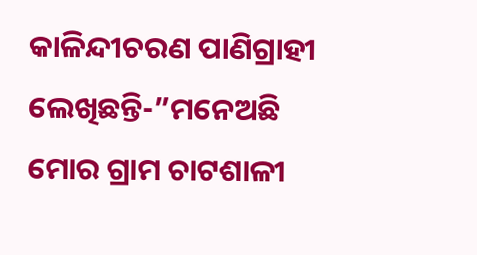କାଳିନ୍ଦୀଚରଣ ପାଣିଗ୍ରାହୀ ଲେଖିଛନ୍ତି-”ମନେଅଛି ମୋର ଗ୍ରାମ ଚାଟଶାଳୀ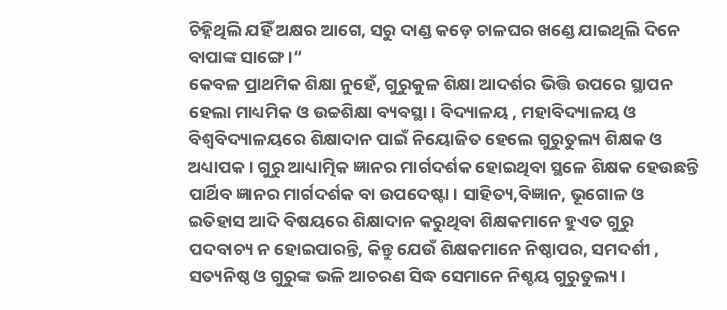ଚିହ୍ନିଥିଲି ଯହିଁ ଅକ୍ଷର ଆଗେ, ସରୁ ଦାଣ୍ଡ କଡ଼େ ଚାଳଘର ଖଣ୍ଡେ ଯାଇଥିଲି ଦିନେ ବାପାଙ୍କ ସାଙ୍ଗେ।“
କେବଳ ପ୍ରାଥମିକ ଶିକ୍ଷା ନୁହେଁ, ଗୁରୁକୁଳ ଶିକ୍ଷା ଆଦର୍ଶର ଭିତ୍ତି ଉପରେ ସ୍ଥାପନ ହେଲା ମାଧ୍ୟମିକ ଓ ଉଚ୍ଚଶିକ୍ଷା ବ୍ୟବସ୍ଥା। ବିଦ୍ୟାଳୟ , ମହାବିଦ୍ୟାଳୟ ଓ ବିଶ୍ବବିଦ୍ୟାଳୟରେ ଶିକ୍ଷାଦାନ ପାଇଁ ନିୟୋଜିତ ହେଲେ ଗୁରୁତୁଲ୍ୟ ଶିକ୍ଷକ ଓ ଅଧ୍ୟାପକ। ଗୁରୁ ଆଧ୍ୟାତ୍ମିକ ଜ୍ଞାନର ମାର୍ଗଦର୍ଶକ ହୋଇଥିବା ସ୍ଥଳେ ଶିକ୍ଷକ ହେଉଛନ୍ତି ପାର୍ଥିବ ଜ୍ଞାନର ମାର୍ଗଦର୍ଶକ ବା ଉପଦେଷ୍ଟା। ସାହିତ୍ୟ,ବିଜ୍ଞାନ, ଭୂଗୋଳ ଓ ଇତିହାସ ଆଦି ବିଷୟରେ ଶିକ୍ଷାଦାନ କରୁଥିବା ଶିକ୍ଷକମାନେ ହୁଏତ ଗୁରୁ ପଦବାଚ୍ୟ ନ ହୋଇପାରନ୍ତି, କିନ୍ତୁ ଯେଉଁ ଶିକ୍ଷକମାନେ ନିଷ୍ଠାପର, ସମଦର୍ଶୀ , ସତ୍ୟନିଷ୍ଠ ଓ ଗୁରୁଙ୍କ ଭଳି ଆଚରଣ ସିଦ୍ଧ ସେମାନେ ନିଶ୍ଚୟ ଗୁରୁତୁଲ୍ୟ।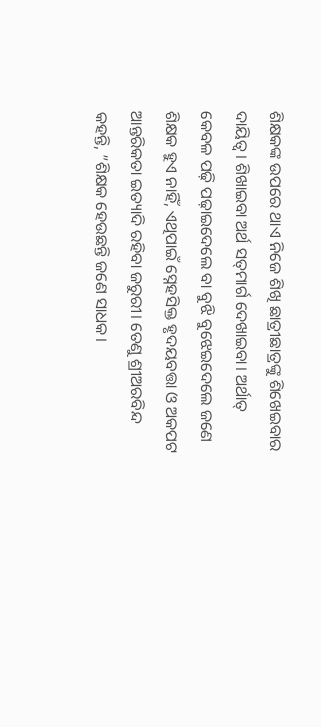ଶିକ୍ଷକଙ୍କ ଉପରେ ଥାଏ ନିଜେ ଶିଖି ଛାତ୍ରୀଛାତ୍ରଙ୍କୁ ଶିଖେଇବାର ଦାୟିତ୍ୱ। ଶିଖାଇବା ଅର୍ଥ ସତ୍‌ମାର୍ଗ ଦେଖାଇବା। ଅର୍ଥାତ୍‌ କେବଳ ପଢ଼ି ପଢ଼ାଇଦେଲେ ବା ବୁଝି ବୁଝେଇଦେଲେ ଜଣେ ଶିକ୍ଷକ ହୁଏ ନାହିଁ, ଏଥିପାଇଁ ସ୍ନେହସିକ୍ତ ହୃଦୟବତ୍ତା ଓ ଅକପଟ ଆନ୍ତରିକତା ଇତ୍ୟାଦି ରହିବା ଜରୁରୀ। ତେଣୁ ଶ୍ରୀଅରବିନ୍ଦ କହନ୍ତି, ”ଶିକ୍ଷକ ହେଉଛନ୍ତି ଜଣେ ସାଧକ।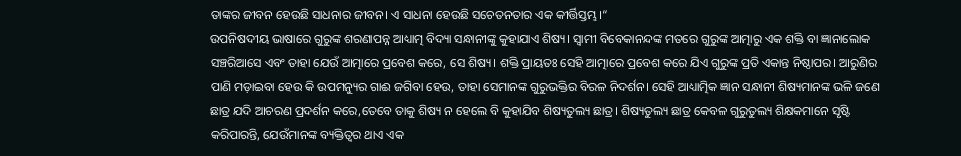ତାଙ୍କର ଜୀବନ ହେଉଛି ସାଧନାର ଜୀବନ। ଏ ସାଧନା ହେଉଛି ସଚେତନତାର ଏକ କୀର୍ତ୍ତିସ୍ତମ୍ଭ।“
ଉପନିଷଦୀୟ ଭାଷାରେ ଗୁରୁଙ୍କ ଶରଣାପନ୍ନ ଆଧ୍ୟାତ୍ମ ବିଦ୍ୟା ସନ୍ଧାନୀଙ୍କୁ କୁହାଯାଏ ଶିଷ୍ୟ। ସ୍ବାମୀ ବିବେକାନନ୍ଦଙ୍କ ମତରେ ଗୁରୁଙ୍କ ଆତ୍ମାରୁ ଏକ ଶକ୍ତି ବା ଜ୍ଞାନାଲୋକ ସଞ୍ଚରିଆସେ ଏବଂ ତାହା ଯେଉଁ ଆତ୍ମାରେ ପ୍ରବେଶ କରେ, ସେ ଶିଷ୍ୟ। ଶକ୍ତି ପ୍ରାୟତଃ ସେହି ଆତ୍ମାରେ ପ୍ରବେଶ କରେ ଯିଏ ଗୁରୁଙ୍କ ପ୍ରତି ଏକାନ୍ତ ନିଷ୍ଠାପର। ଆରୁଣିର ପାଣି ମଡ଼ାଇବା ହେଉ କି ଉପମନ୍ୟୁର ଗାଈ ଜଗିବା ହେଉ, ତାହା ସେମାନଙ୍କ ଗୁରୁଭକ୍ତିର ବିରଳ ନିଦର୍ଶନ। ସେହି ଆଧ୍ୟାତ୍ମିକ ଜ୍ଞାନ ସନ୍ଧାନୀ ଶିଷ୍ୟମାନଙ୍କ ଭଳି ଜଣେ ଛାତ୍ର ଯଦି ଆଚରଣ ପ୍ରଦର୍ଶନ କରେ,ତେବେ ତାକୁ ଶିଷ୍ୟ ନ ହେଲେ ବି କୁହାଯିବ ଶିଷ୍ୟତୁଲ୍ୟ ଛାତ୍ର। ଶିଷ୍ୟତୁଲ୍ୟ ଛାତ୍ର କେବଳ ଗୁରୁତୁଲ୍ୟ ଶିକ୍ଷକମାନେ ସୃଷ୍ଟି କରିପାରନ୍ତି, ଯେଉଁମାନଙ୍କ ବ୍ୟକ୍ତିତ୍ୱର ଥାଏ ଏକ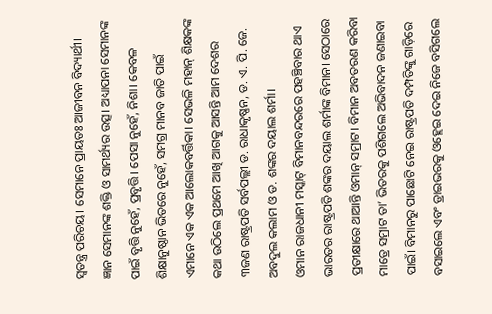ସ୍ବତନ୍ତ୍ର ପରିଚୟ। ସେମାନେ ପ୍ରାୟତଃ ଆଜୀବନ ବିଦ୍ୟାର୍ଥୀ। ଜ୍ଞାନ ସେମାନଙ୍କ ଶକ୍ତି ଓ ସାମର୍ଥ୍ୟର ଉତ୍ସ। ଅଧ୍ୟାପନା ସେମାନଙ୍କ ପାଇଁ ବୃତ୍ତି ନୁହେଁ, ପ୍ରବୃତ୍ତି। ପେସା ନୁହେଁ, ନିଶା। କେବଳ ଶିକ୍ଷାନୁଷ୍ଠାନ ଭିତରେ ନୁହେଁ, ସମଗ୍ର ମାନବ ଜାତି ପାଇଁ ଏମାନେ ଏକ ଏକ ଆଲୋକବର୍ତ୍ତିକା। ସେଭଳି ମହାନ୍‌ ଶିକ୍ଷକଙ୍କ କଥା ଉଠିଲେ ପ୍ରଥମେ ଆଖି ଆଗକୁ ଆସନ୍ତି ଆମ ଦେଶର ୩ଜଣ ରାଷ୍ଟ୍ରପତି ସର୍ବପଲ୍ଲୀ ଡ. ରାଧାକୃଷ୍ଣନ, ଡ. ଏ. ପି. ଜେ. ଅବଦୁଲ କଲାମ ଓ ଡ. ଶଙ୍କର ଦୟାଲ ଶର୍ମା।
ଓମାନ ରାଜଧାନୀ ମସ୍କାଟ୍‌ ବିମାନବନ୍ଦରରେ ପହଞ୍ଚିବାର ଥାଏ ଭାରତର ରାଷ୍ଟ୍ରପତି ଶଙ୍କର ଦୟାଲ ଶର୍ମାଙ୍କ ବିମାନ। ସେଠାରେ ପ୍ରତୀକ୍ଷାରେ ଥାଆନ୍ତି ଓମାନ୍‌ ସମ୍ରାଟ। ବିମାନ ଅବତରଣ କରିବା ମାତ୍ରେ ସମ୍ରାଟ ତା’ ଭିତରକୁ ପଶିଗଲେ ଅଭିବାଦନ ଜଣାଇବା ପାଇଁ। ବିମାନରୁ ପାଛୋଟି ନେଇ ରାଷ୍ଟ୍ରପତି ଦମ୍ପତିଙ୍କୁ ଗାଡ଼ିରେ ବସାଇଲେ ଏବଂ ଡ୍ରାଇଭରକୁ ଓହ୍ଲେଇ ଦେଇ ନିଜେ ବସିଗଲେ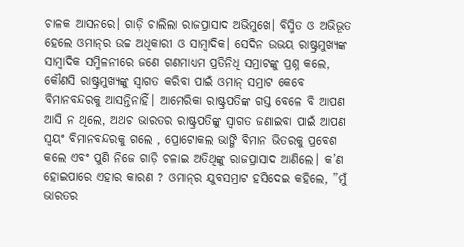ଚାଳକ ଆସନରେ। ଗାଡ଼ି ଚାଲିଲା ରାଜପ୍ରାସାଦ ଅଭିମୁଖେ। ବିସ୍ମିତ ଓ ଅଭିଭୂତ ହେଲେ ଓମାନ୍‌ର ଉଚ୍ଚ ଅଧିକାରୀ ଓ ସାମ୍ବାଦିକ। ସେଦିନ ଉଭୟ ରାଷ୍ଟ୍ରମୁଖ୍ୟଙ୍କ ସାମ୍ବାଦିକ ସମ୍ମିଳନୀରେ ଜଣେ ଗଣମାଧ୍ୟମ ପ୍ରତିନିଧି ସମ୍ରାଟଙ୍କୁ ପ୍ରଶ୍ନ କଲେ, କୌଣସି ରାଷ୍ଟ୍ରମୁଖ୍ୟଙ୍କୁ ସ୍ବାଗତ କରିବା ପାଇଁ ଓମାନ୍‌ ସମ୍ରାଟ କେବେ ବିମାନବନ୍ଦରକୁ ଆସନ୍ତିନାହିଁ। ଆମେରିକା ରାଷ୍ଟ୍ରପତିଙ୍କ ଗସ୍ତ ବେଳେ ବି ଆପଣ ଆସି ନ ଥିଲେ, ଅଥଚ ଭାରତର ରାଷ୍ଟ୍ରପତିଙ୍କୁ ସ୍ବାଗତ ଜଣାଇବା ପାଇଁ ଆପଣ ସ୍ବୟଂ ବିମାନବନ୍ଦରକୁ ଗଲେ , ପ୍ରୋଟୋକଲ ଭାଙ୍ଗି ବିମାନ ଭିତରକୁ ପ୍ରବେଶ କଲେ ଏବଂ ପୁଣି ନିଜେ ଗାଡ଼ି ଚଳାଇ ଅତିଥିଙ୍କୁ ରାଜପ୍ରାସାଦ ଆଣିଲେ। କ’ଣ ହୋଇପାରେ ଏହାର କାରଣ ? ଓମାନ୍‌ର ଯୁବସମ୍ରାଟ ହସିଦେଇ କହିଲେ, ”ମୁଁ ଭାରତର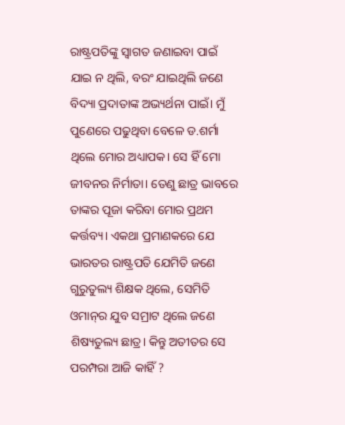ରାଷ୍ଟ୍ରପତିଙ୍କୁ ସ୍ବାଗତ ଜଣାଇବା ପାଇଁ ଯାଇ ନ ଥିଲି, ବରଂ ଯାଇଥିଲି ଜଣେ ବିଦ୍ୟା ପ୍ରଦାତାଙ୍କ ଅଭ୍ୟର୍ଥନା ପାଇଁ। ମୁଁ ପୁଣେରେ ପଢୁଥିବା ବେଳେ ଡ.ଶର୍ମା ଥିଲେ ମୋର ଅଧ୍ୟାପକ। ସେ ହିଁ ମୋ ଜୀବନର ନିର୍ମାତା। ତେଣୁ ଛାତ୍ର ଭାବରେ ତାଙ୍କର ପୂଜା କରିବା ମୋର ପ୍ରଥମ କର୍ତ୍ତବ୍ୟ। ଏକଥା ପ୍ରମାଣକରେ ଯେ
ଭାରତର ରାଷ୍ଟ୍ରପତି ଯେମିତି ଜଣେ ଗୁରୁତୁଲ୍ୟ ଶିକ୍ଷକ ଥିଲେ, ସେମିତି ଓମାନ୍‌ର ଯୁବ ସମ୍ରାଟ ଥିଲେ ଜଣେ ଶିଷ୍ୟତୁଲ୍ୟ ଛାତ୍ର। କିନ୍ତୁ ଅତୀତର ସେ ପରମ୍ପରା ଆଜି କାହିଁ ?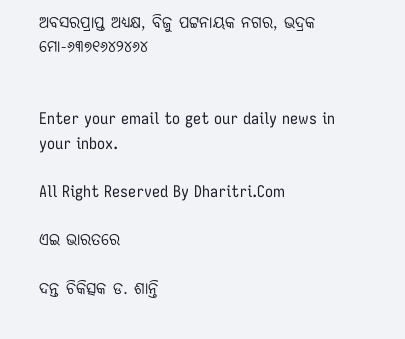ଅବସରପ୍ରାପ୍ତ ଅଧ୍ୟକ୍ଷ, ବିଜୁ ପଟ୍ଟନାୟକ ନଗର, ଭଦ୍ରକ
ମୋ-୬୩୭୧୬୪୨୪୬୪


Enter your email to get our daily news in your inbox.

All Right Reserved By Dharitri.Com

ଏଇ ଭାରତରେ

ଦନ୍ତ ଚିକିତ୍ସକ ଡ. ଶାନ୍ତି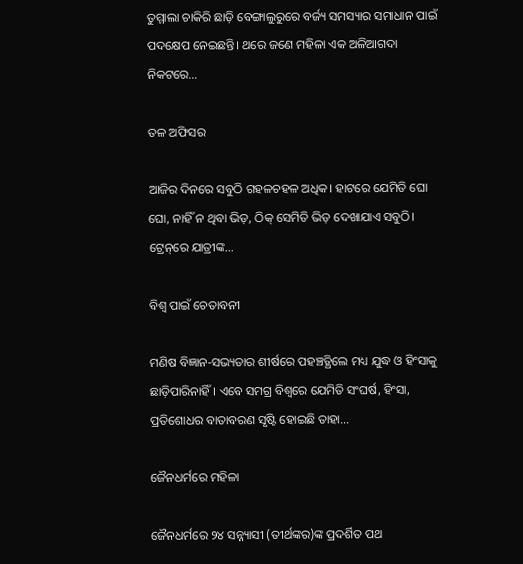ତୁମ୍ମାଲା ଚାକିରି ଛାଡ଼ି ବେଙ୍ଗାଲୁରୁରେ ବର୍ଜ୍ୟ ସମସ୍ୟାର ସମାଧାନ ପାଇଁ ପଦକ୍ଷେପ ନେଇଛନ୍ତି। ଥରେ ଜଣେ ମହିଳା ଏକ ଅଳିଆଗଦା ନିକଟରେ…

ତଳ ଅଫିସର

ଆଜିର ଦିନରେ ସବୁଠି ଗହଳଚହଳ ଅଧିକ। ହାଟରେ ଯେମିତି ଘୋ ଘୋ, ନାହିଁ ନ ଥିବା ଭିଡ଼, ଠିକ୍‌ ସେମିତି ଭିଡ଼ ଦେଖାଯାଏ ସବୁଠି। ଟ୍ରେନ୍‌ରେ ଯାତ୍ରୀଙ୍କ…

ବିଶ୍ୱ ପାଇଁ ଚେତାବନୀ

ମଣିଷ ବିଜ୍ଞାନ-ସଭ୍ୟତାର ଶୀର୍ଷରେ ପହଞ୍ଚତ୍ଥିଲେ ମଧ୍ୟ ଯୁଦ୍ଧ ଓ ହିଂସାକୁ ଛାଡ଼ିପାରିନାହିଁ। ଏବେ ସମଗ୍ର ବିଶ୍ୱରେ ଯେମିତି ସଂଘର୍ଷ, ହିଂସା, ପ୍ରତିଶୋଧର ବାତାବରଣ ସୃଷ୍ଟି ହୋଇଛି ତାହା…

ଜୈନଧର୍ମରେ ମହିଳା

ଜୈନଧର୍ମରେ ୨୪ ସନ୍ନ୍ୟାସୀ (ତୀର୍ଥଙ୍କର)ଙ୍କ ପ୍ରଦର୍ଶିତ ପଥ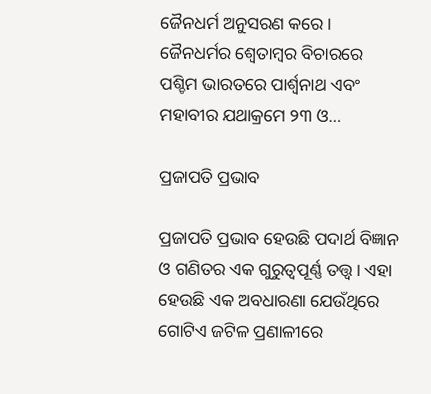ଜୈନଧର୍ମ ଅନୁସରଣ କରେ। ଜୈନଧର୍ମର ଶ୍ୱେତାମ୍ବର ବିଚାରରେ ପଶ୍ଚିମ ଭାରତରେ ପାର୍ଶ୍ୱନାଥ ଏବଂ ମହାବୀର ଯଥାକ୍ରମେ ୨୩ ଓ…

ପ୍ରଜାପତି ପ୍ରଭାବ

ପ୍ରଜାପତି ପ୍ରଭାବ ହେଉଛି ପଦାର୍ଥ ବିଜ୍ଞାନ ଓ ଗଣିତର ଏକ ଗୁରୁତ୍ୱପୂର୍ଣ୍ଣ ତତ୍ତ୍ୱ। ଏହା ହେଉଛି ଏକ ଅବଧାରଣା ଯେଉଁଥିରେ ଗୋଟିଏ ଜଟିଳ ପ୍ରଣାଳୀରେ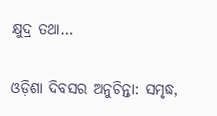କ୍ଷୁଦ୍ର ତଥା…

ଓଡ଼ିଶା ଦିବସର ଅନୁଚିନ୍ତା: ସମୃଦ୍ଧ,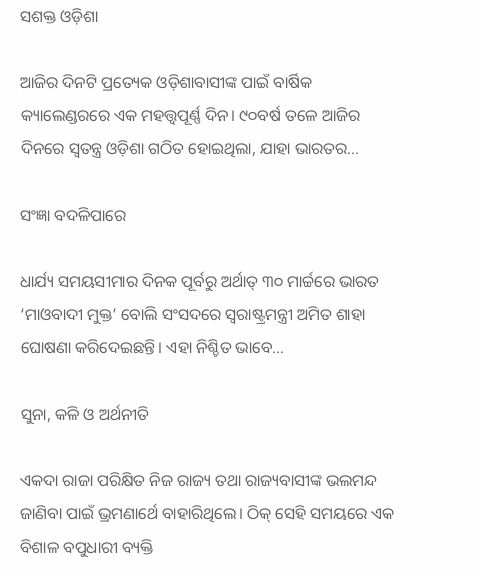ସଶକ୍ତ ଓଡ଼ିଶା

ଆଜିର ଦିନଟି ପ୍ରତ୍ୟେକ ଓଡ଼ିଶାବାସୀଙ୍କ ପାଇଁ ବାର୍ଷିକ କ୍ୟାଲେଣ୍ଡରରେ ଏକ ମହତ୍ତ୍ୱପୂର୍ଣ୍ଣ ଦିନ। ୯୦ବର୍ଷ ତଳେ ଆଜିର ଦିନରେ ସ୍ବତନ୍ତ୍ର ଓଡ଼ିଶା ଗଠିତ ହୋଇଥିଲା, ଯାହା ଭାରତର…

ସଂଜ୍ଞା ବଦଳିପାରେ

ଧାର୍ଯ୍ୟ ସମୟସୀମାର ଦିନକ ପୂର୍ବରୁ ଅର୍ଥାତ୍‌ ୩୦ ମାର୍ଚ୍ଚରେ ଭାରତ ‘ମାଓବାଦୀ ମୁକ୍ତ’ ବୋଲି ସଂସଦରେ ସ୍ବରାଷ୍ଟ୍ରମନ୍ତ୍ରୀ ଅମିତ ଶାହା ଘୋଷଣା କରିଦେଇଛନ୍ତି। ଏହା ନିଶ୍ଚିତ ଭାବେ…

ସୁନା, କଳି ଓ ଅର୍ଥନୀତି

ଏକଦା ରାଜା ପରିକ୍ଷିତ ନିଜ ରାଜ୍ୟ ତଥା ରାଜ୍ୟବାସୀଙ୍କ ଭଲମନ୍ଦ ଜାଣିବା ପାଇଁ ଭ୍ରମଣାର୍ଥେ ବାହାରିଥିଲେ। ଠିକ୍‌ ସେହି ସମୟରେ ଏକ ବିଶାଳ ବପୁଧାରୀ ବ୍ୟକ୍ତି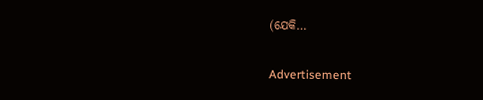(ଯେକି…

Advertisement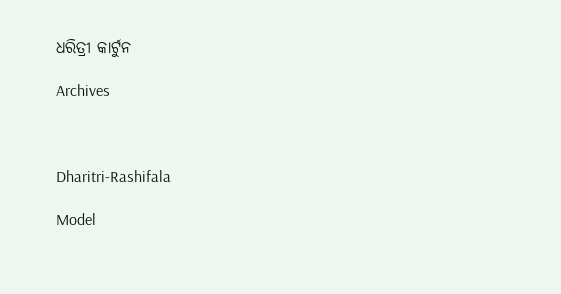ଧରିତ୍ରୀ କାର୍ଟୁନ

Archives



Dharitri-Rashifala

Model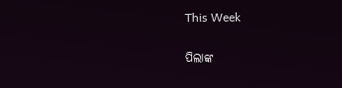This Week

ପିଲାଙ୍କ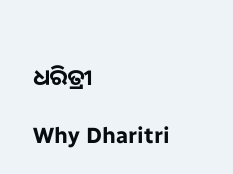ଧରିତ୍ରୀ

Why Dharitri